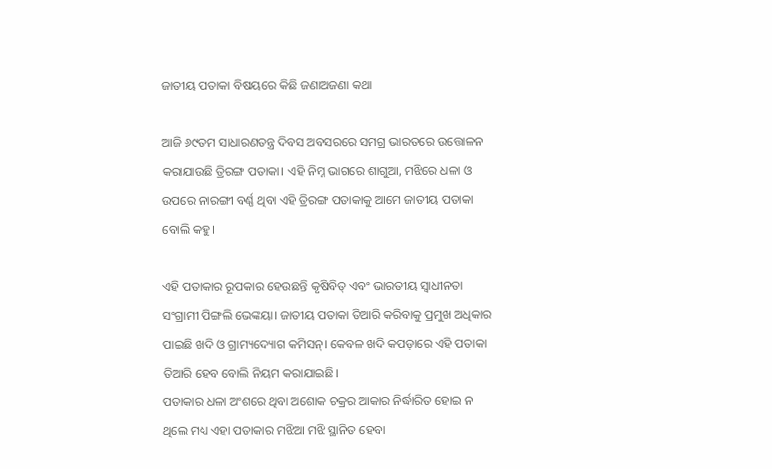ଜାତୀୟ ପତାକା ବିଷୟରେ କିଛି ଜଣାଅଜଣା କଥା

ଆଜି ୬୯ତମ ସାଧାରଣତନ୍ତ୍ର ଦିବସ ଅବସରରେ ସମଗ୍ର ଭାରତରେ ଉତ୍ତୋଳନ କରାଯାଉଛି ତ୍ରିରଙ୍ଗ ପତାକା। ଏହି ନିମ୍ନ ଭାଗରେ ଶାଗୁଆ, ମଝିରେ ଧଳା ଓ ଉପରେ ନାରଙ୍ଗୀ ବର୍ଣ୍ଣ ଥିବା ଏହି ତ୍ରିରଙ୍ଗ ପତାକାକୁ ଆମେ ଜାତୀୟ ପତାକା ବୋଲି କହୁ।

ଏହି ପତାକାର ରୂପକାର ହେଉଛନ୍ତି କୃଷିବିତ୍‌ ଏବଂ ଭାରତୀୟ ସ୍ୱାଧୀନତା ସଂଗ୍ରାମୀ ପିଙ୍ଗଲି ଭେଙ୍କୟା। ଜାତୀୟ ପତାକା ତିଆରି କରିବାକୁ ପ୍ରମୁଖ ଅଧିକାର ପାଇଛି ଖଦି ଓ ଗ୍ରାମ୍ୟଦ୍ୟୋଗ କମିସନ୍‌। କେବଳ ଖଦି କପଡ଼ାରେ ଏହି ପତାକା ତିଆରି ହେବ ବୋଲି ନିୟମ କରାଯାଇଛି।
ପତାକାର ଧଳା ଅଂଶରେ ଥିବା ଅଶୋକ ଚକ୍ରର ଆକାର ନିର୍ଦ୍ଧାରିତ ହୋଇ ନ ଥିଲେ ମଧ୍ୟ ଏହା ପତାକାର ମଝିଆ ମଝି ସ୍ଥାନିତ ହେବା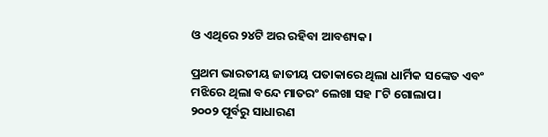ଓ ଏଥିରେ ୨୪ଟି ଅର ରହିବା ଆବଶ୍ୟକ।

ପ୍ରଥମ ଭାରତୀୟ ଜାତୀୟ ପତାକାରେ ଥିଲା ଧାର୍ମିକ ସଙ୍କେତ ଏବଂ ମଝିରେ ଥିଲା ବନ୍ଦେ ମାତରଂ ଲେଖା ସହ ୮ଟି ଗୋଲାପ।
୨୦୦୨ ପୂର୍ବରୁ ସାଧାରଣ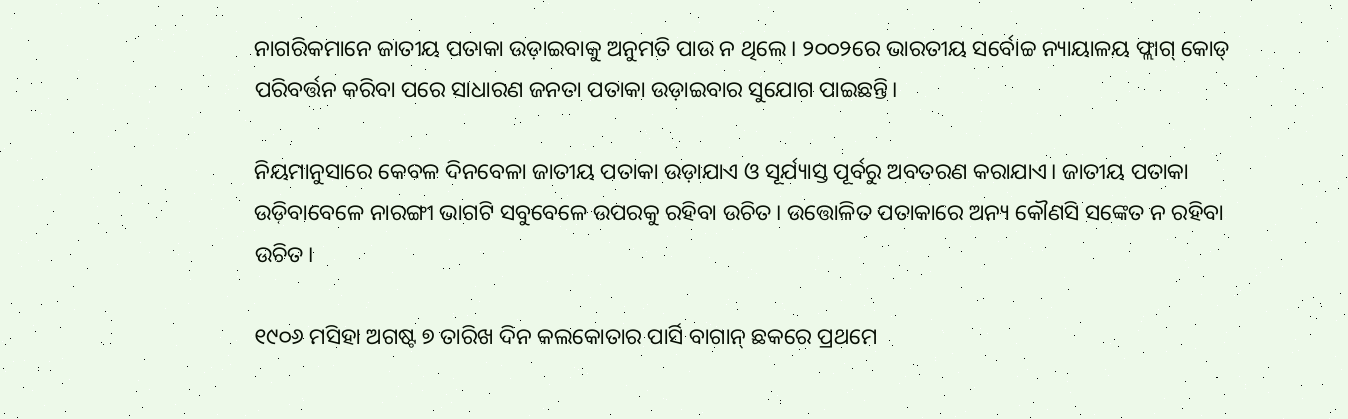ନାଗରିକମାନେ ଜାତୀୟ ପତାକା ଉଡ଼ାଇବାକୁ ଅନୁମତି ପାଉ ନ ଥିଲେ। ୨୦୦୨ରେ ଭାରତୀୟ ସର୍ବୋଚ୍ଚ ନ୍ୟାୟାଳୟ ଫ୍ଲାଗ୍‌ କୋଡ୍‌ ପରିବର୍ତ୍ତନ କରିବା ପରେ ସାଧାରଣ ଜନତା ପତାକା ଉଡ଼ାଇବାର ସୁଯୋଗ ପାଇଛନ୍ତି।

ନିୟମାନୁସାରେ କେବଳ ଦିନବେଳା ଜାତୀୟ ପତାକା ଉଡ଼ାଯାଏ ଓ ସୂର୍ଯ୍ୟାସ୍ତ ପୂର୍ବରୁ ଅବତରଣ କରାଯାଏ। ଜାତୀୟ ପତାକା ଉଡ଼ିବାବେଳେ ନାରଙ୍ଗୀ ଭାଗଟି ସବୁବେଳେ ଉପରକୁ ରହିବା ଉଚିତ। ଉତ୍ତୋଳିତ ପତାକାରେ ଅନ୍ୟ କୌଣସି ସଙ୍କେତ ନ ରହିବା ଉଚିତ।

୧୯୦୬ ମସିହା ଅଗଷ୍ଟ ୭ ତାରିଖ ଦିନ କଲକୋତାର ପାର୍ସି ବାଗାନ୍‌ ଛକରେ ପ୍ରଥମେ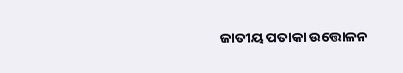ଜାତୀୟ ପତାକା ଉତ୍ତୋଳନ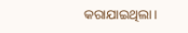କରାଯାଇଥିଲା।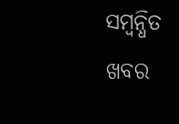ସମ୍ବନ୍ଧିତ ଖବର